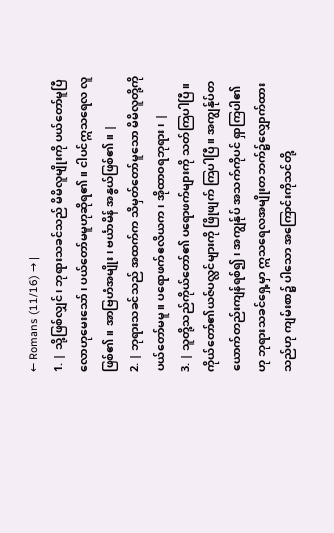← Romans (11/16) → |
1. | သို့ဖြစ်လျှင်၊ ဘုရားသခင်သည် မိမိလူမျိုးကို ပယ်တော်မူပြီလောဟုမေးသော်၊ ပယ်တော်မမူဟုဆိုရ၏။ ငါပင်ဣသရေလ လူဖြစ်၏။ အာဗြဟံအမျိုး၊ ဗင်္ယာမိန် အနွယ်ဖြစ်၏။ |
2. | ဘုရားသခင်သည် အထက်က သိမှတ်တော်မူသော မိမိလူတို့ကို ပယ်တော်မမူ။ ပရောဖက်ဧလိယက၊ အိုထာဝရဘုရား၊ |
3. | သူတို့သည်ကိုယ်တော်၏ ပရောဖက်များကို သတ်ကြပါပြီ။ ကိုယ်တော်၏ယဇ်ပလ္လင်များကို ဖြိုဖျက် ကြပါပြီ။ အကျွန်ုပ်တယောက်တည်းကျန်ရစ်၍၊ အကျွန်ုပ် အသက်ကိုပင် ရှာကြပါ၏ဟု ဘုရားသခင်ရှေ့မှာ ဣသရေလအမျိုးတဘက်၌လျှောက်ထားသည်ဟု ကျမ်းစာ၌ ပါသော အကြောင်းကိုသင်တို့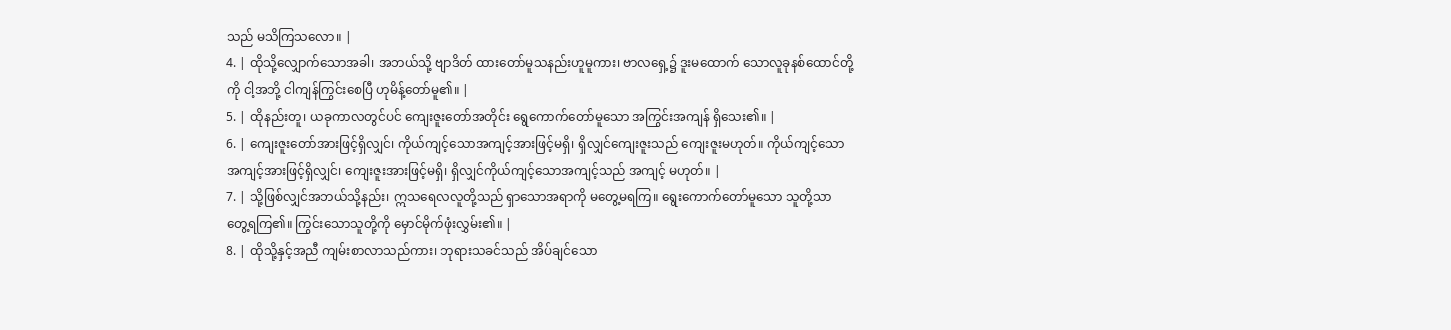သည် မသိကြသလော။ |
4. | ထိုသို့လျှောက်သောအခါ၊ အဘယ်သို့ ဗျာဒိတ် ထားတော်မူသနည်းဟူမူကား၊ ဗာလရှေ့၌ ဒူးမထောက် သောလူခုနစ်ထောင်တို့ကို ငါ့အဘို့ ငါကျန်ကြွင်းစေပြီ ဟုမိန့်တော်မူ၏။ |
5. | ထိုနည်းတူ၊ ယခုကာလတွင်ပင် ကျေးဇူးတော်အတိုင်း ရွေကောက်တော်မူသော အကြွင်းအကျန် ရှိသေး၏။ |
6. | ကျေးဇူးတော်အားဖြင့်ရှိလျှင်၊ ကိုယ်ကျင့်သောအကျင့်အားဖြင့်မရှိ၊ ရှိလျှင်ကျေးဇူးသည် ကျေးဇူးမဟုတ်။ ကိုယ်ကျင့်သောအကျင့်အားဖြင့်ရှိလျှင်၊ ကျေးဇူးအားဖြင့်မရှိ၊ ရှိလျှင်ကိုယ်ကျင့်သောအကျင့်သည် အကျင့် မဟုတ်။ |
7. | သို့ဖြစ်လျှင်အဘယ်သို့နည်း၊ ဣသရေလလူတို့သည် ရှာသောအရာကို မတွေ့မရကြ။ ရွေးကောက်တော်မူသော သူတို့သာ တွေ့ရကြ၏။ ကြွင်းသောသူတို့ကို မှောင်မိုက်ဖုံးလွှမ်း၏။ |
8. | ထိုသို့နှင့်အညီ ကျမ်းစာလာသည်ကား၊ ဘုရားသခင်သည် အိပ်ချင်သော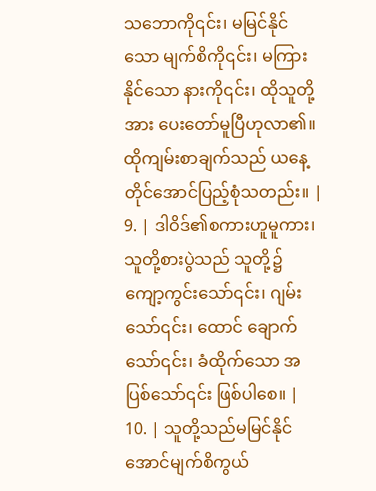သဘောကို၎င်း၊ မမြင်နိုင်သော မျက်စိကို၎င်း၊ မကြားနိုင်သော နားကို၎င်း၊ ထိုသူတို့အား ပေးတော်မူပြီဟုလာ၏။ ထိုကျမ်းစာချက်သည် ယနေ့ တိုင်အောင်ပြည့်စုံသတည်း။ |
9. | ဒါဝိဒ်၏စကားဟူမူကား၊ သူတို့စားပွဲသည် သူတို့၌ ကျော့ကွင်းသော်၎င်း၊ ဂျမ်းသော်၎င်း၊ ထောင် ချောက်သော်၎င်း၊ ခံထိုက်သော အပြစ်သော်၎င်း ဖြစ်ပါစေ။ |
10. | သူတို့သည်မမြင်နိုင်အောင်မျက်စိကွယ်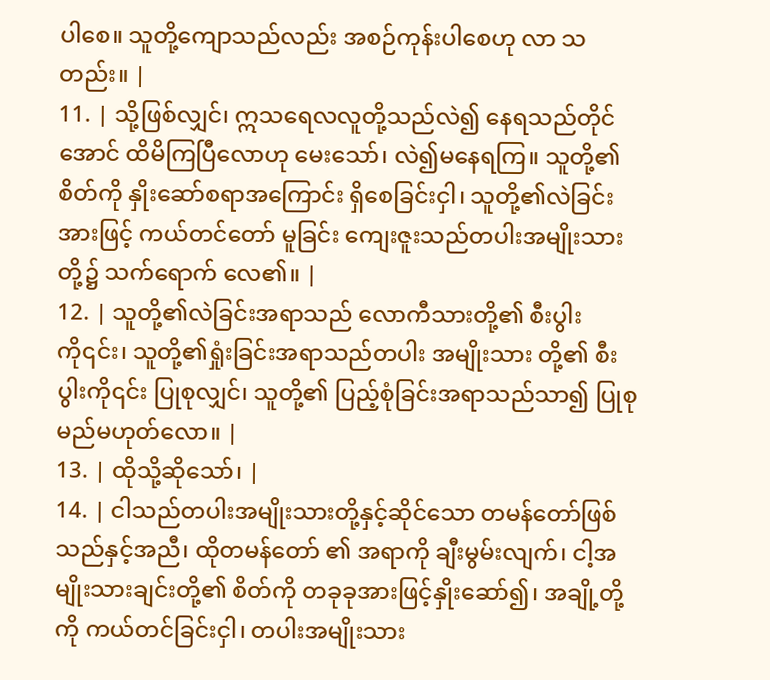ပါစေ။ သူတို့ကျောသည်လည်း အစဉ်ကုန်းပါစေဟု လာ သတည်း။ |
11. | သို့ဖြစ်လျှင်၊ ဣသရေလလူတို့သည်လဲ၍ နေရသည်တိုင်အောင် ထိမိကြပြီလောဟု မေးသော်၊ လဲ၍မနေရကြ။ သူတို့၏စိတ်ကို နှိုးဆော်စရာအကြောင်း ရှိစေခြင်းငှါ၊ သူတို့၏လဲခြင်းအားဖြင့် ကယ်တင်တော် မူခြင်း ကျေးဇူးသည်တပါးအမျိုးသားတို့၌ သက်ရောက် လေ၏။ |
12. | သူတို့၏လဲခြင်းအရာသည် လောကီသားတို့၏ စီးပွါးကို၎င်း၊ သူတို့၏ရှုံးခြင်းအရာသည်တပါး အမျိုးသား တို့၏ စီးပွါးကို၎င်း ပြုစုလျှင်၊ သူတို့၏ ပြည့်စုံခြင်းအရာသည်သာ၍ ပြုစုမည်မဟုတ်လော။ |
13. | ထိုသို့ဆိုသော်၊ |
14. | ငါသည်တပါးအမျိုးသားတို့နှင့်ဆိုင်သော တမန်တော်ဖြစ်သည်နှင့်အညီ၊ ထိုတမန်တော် ၏ အရာကို ချီးမွမ်းလျက်၊ ငါ့အမျိုးသားချင်းတို့၏ စိတ်ကို တခုခုအားဖြင့်နှိုးဆော်၍၊ အချို့တို့ကို ကယ်တင်ခြင်းငှါ၊ တပါးအမျိုးသား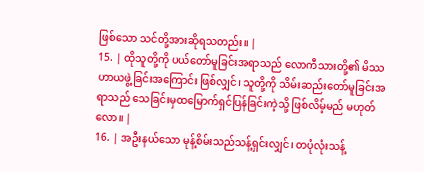ဖြစ်သော သင်တို့အားဆိုရသတည်း။ |
15. | ထိုသူတို့ကို ပယ်တော်မူခြင်းအရာသည် လောကီသားတို့၏ မိဿဟာယဖွဲ့ခြင်းအကြောင်း ဖြစ်လျှင်၊ သူတို့ကို သိမ်းဆည်းတော်မူခြင်းအရာသည် သေခြင်းမှထမြောက်ရှင်ပြန်ခြင်းကဲ့သို့ ဖြစ်လိမ့်မည် မဟုတ်လော။ |
16. | အဦးနယ်သော မုန့်စိမ်းသည်သန့်ရှင်းလျှင်၊ တပုံလုံးသန့်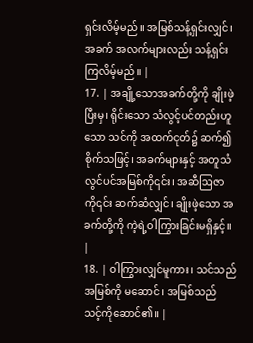ရှင်းလိမ့်မည်။ အမြစ်သန့်ရှင်းလျှင်၊ အခက် အလက်များလည်း သန့်ရှင်းကြလိမ့်မည်။ |
17. | အချို့သောအခက်တို့ကို ချိုးဖဲ့ပြီးမှ၊ ရိုင်းသော သံလွင့်ပင်တည်းဟူသော သင်ကို အထက်ငုတ်၌ ဆက်၍ စိုက်သဖြင့်၊ အခက်များနှင့် အတူသံလွင်ပင်အမြစ်ကို၎င်း၊ အဆီဩဇာကို၎င်း ဆက်ဆံလျှင်၊ ချိုးဖဲ့သော အခက်တို့ကို ကဲ့ရဲ့ဝါကြွားခြင်းမရှိနှင့်။ |
18. | ဝါကြွားလျှင်မူကား၊ သင်သည်အမြစ်ကို မဆောင်၊ အမြစ်သည် သင့်ကိုဆောင်၏။ |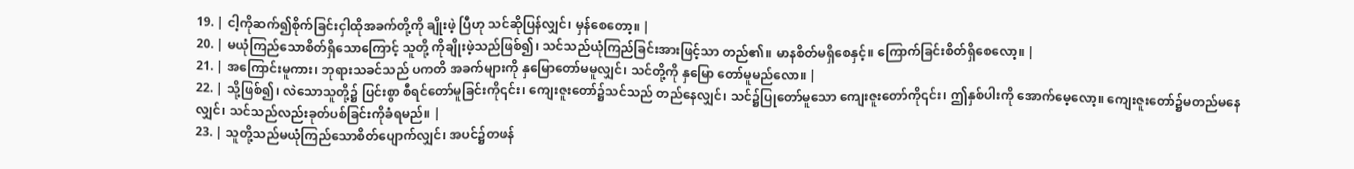19. | ငါ့ကိုဆက်၍စိုက်ခြင်းငှါထိုအခက်တို့ကို ချိုးဖဲ့ ပြီဟု သင်ဆိုပြန်လျှင်၊ မှန်စေတော့။ |
20. | မယုံကြည်သောစိတ်ရှိသောကြောင့် သူတို့ ကိုချိုးဖဲ့သည်ဖြစ်၍၊ သင်သည်ယုံကြည်ခြင်းအားဖြင့်သာ တည်၏။ မာနစိတ်မရှိစေနှင့်။ ကြောက်ခြင်းစိတ်ရှိစေလော့။ |
21. | အကြောင်းမူကား၊ ဘုရားသခင်သည် ပကတိ အခက်များကို နှမြောတော်မမူလျှင်၊ သင်တို့ကို နှမြော တော်မူမည်လော။ |
22. | သို့ဖြစ်၍၊ လဲသောသူတို့၌ ပြင်းစွာ စီရင်တော်မူခြင်းကို၎င်း၊ ကျေးဇူးတော်၌သင်သည် တည်နေလျှင်၊ သင်၌ပြုတော်မူသော ကျေးဇူးတော်ကို၎င်း၊ ဤနှစ်ပါးကို အောက်မေ့လော့။ ကျေးဇူးတော်၌မတည်မနေလျှင်၊ သင်သည်လည်းခုတ်ပစ်ခြင်းကိုခံရမည်။ |
23. | သူတို့သည်မယုံကြည်သောစိတ်ပျောက်လျှင်၊ အပင်၌တဖန်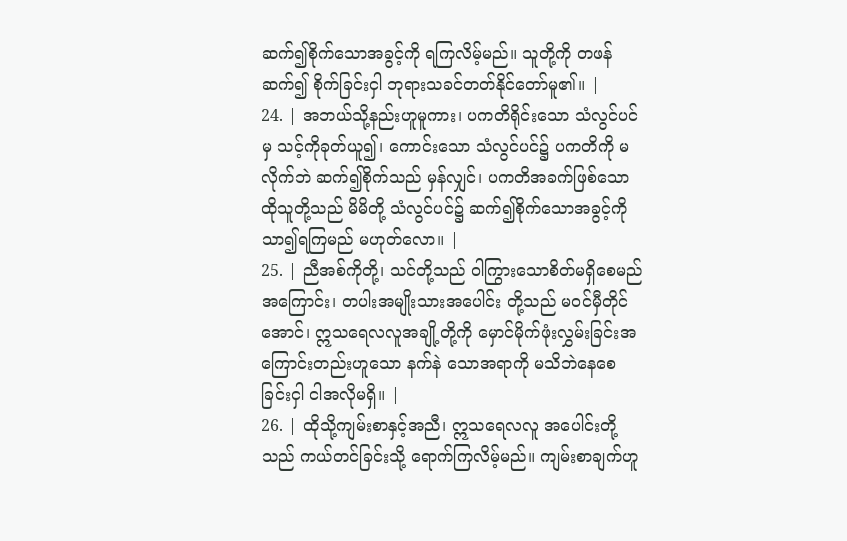ဆက်၍စိုက်သောအခွင့်ကို ရကြလိမ့်မည်။ သူတို့ကို တဖန်ဆက်၍ စိုက်ခြင်းငှါ ဘုရားသခင်တတ်နိုင်တော်မူ၏။ |
24. | အဘယ်သို့နည်းဟူမူကား၊ ပကတိရိုင်းသော သံလွင်ပင်မှ သင့်ကိုခုတ်ယူ၍၊ ကောင်းသော သံလွင်ပင်၌ ပကတိကို မလိုက်ဘဲ ဆက်၍စိုက်သည် မှန်လျှင်၊ ပကတိအခက်ဖြစ်သော ထိုသူတို့သည် မိမိတို့ သံလွင်ပင်၌ ဆက်၍စိုက်သောအခွင့်ကို သာ၍ရကြမည် မဟုတ်လော။ |
25. | ညီအစ်ကိုတို့၊ သင်တို့သည် ဝါကြွားသောစိတ်မရှိစေမည်အကြောင်း၊ တပါးအမျိုးသားအပေါင်း တို့သည် မဝင်မှီတိုင်အောင်၊ ဣသရေလလူအချို့တို့ကို မှောင်မိုက်ဖုံးလွှမ်းခြင်းအကြောင်းတည်းဟူသော နက်နဲ သောအရာကို မသိဘဲနေစေခြင်းငှါ ငါအလိုမရှိ။ |
26. | ထိုသို့ကျမ်းစာနှင့်အညီ၊ ဣသရေလလူ အပေါင်းတို့သည် ကယ်တင်ခြင်းသို့ ရောက်ကြလိမ့်မည်။ ကျမ်းစာချက်ဟူ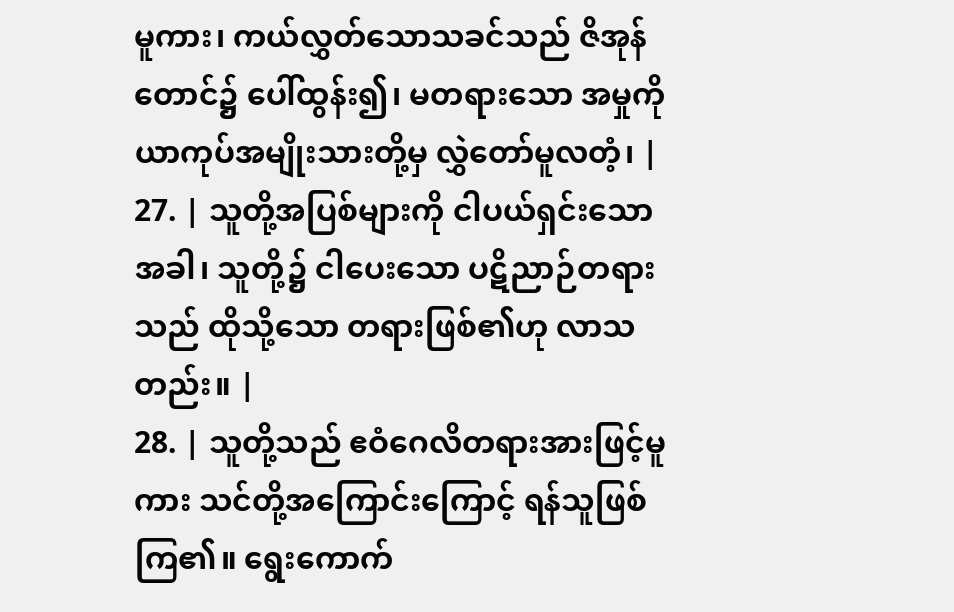မူကား၊ ကယ်လွှတ်သောသခင်သည် ဇိအုန်တောင်၌ ပေါ်ထွန်း၍၊ မတရားသော အမှုကို ယာကုပ်အမျိုးသားတို့မှ လွှဲတော်မူလတံ့၊ |
27. | သူတို့အပြစ်များကို ငါပယ်ရှင်းသောအခါ၊ သူတို့၌ ငါပေးသော ပဋိညာဉ်တရားသည် ထိုသို့သော တရားဖြစ်၏ဟု လာသတည်း။ |
28. | သူတို့သည် ဧဝံဂေလိတရားအားဖြင့်မူကား သင်တို့အကြောင်းကြောင့် ရန်သူဖြစ်ကြ၏။ ရွေးကောက်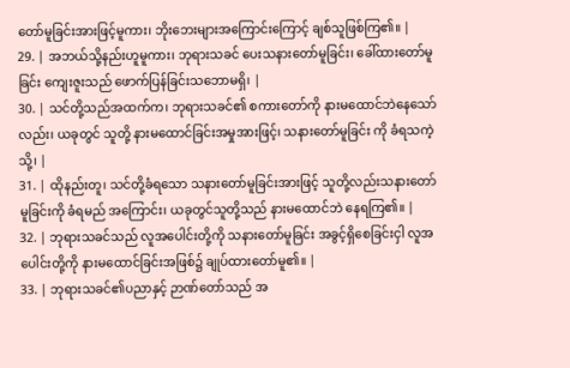တော်မူခြင်းအားဖြင့်မူကား၊ ဘိုးဘေးများအကြောင်းကြောင့် ချစ်သူဖြစ်ကြ၏။ |
29. | အဘယ်သို့နည်းဟူမူကား၊ ဘုရားသခင် ပေးသနားတော်မူခြင်း၊ ခေါ်ထားတော်မူခြင်း ကျေးဇူးသည် ဖောက်ပြန်ခြင်းသဘောမရှိ၊ |
30. | သင်တို့သည်အထက်က၊ ဘုရားသခင်၏ စကားတော်ကို နားမထောင်ဘဲနေသော်လည်း၊ ယခုတွင် သူတို့ နားမထောင်ခြင်းအမှုအားဖြင့်၊ သနားတော်မူခြင်း ကို ခံရသကဲ့သို့၊ |
31. | ထိုနည်းတူ၊ သင်တို့ခံရသော သနားတော်မူခြင်းအားဖြင့် သူတို့လည်းသနားတော်မူခြင်းကို ခံရမည် အကြောင်း၊ ယခုတွင်သူတို့သည် နားမထောင်ဘဲ နေရကြ၏။ |
32. | ဘုရားသခင်သည် လူအပေါင်းတို့ကို သနားတော်မူခြင်း အခွင့်ရှိစေခြင်းငှါ လူအပေါင်းတို့ကို နားမထောင်ခြင်းအဖြစ်၌ ချုပ်ထားတော်မူ၏။ |
33. | ဘုရားသခင်၏ပညာနှင့် ဉာဏ်တော်သည် အ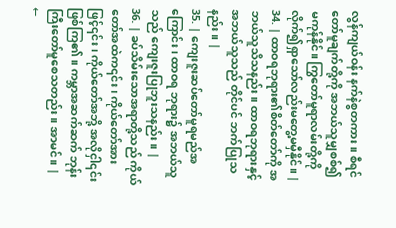လွန်ကျယ်ဝန်း နက်နဲစွတကား။ စီရင်တော်မူချက်တို့ကို အဘယ်သူမျှစစ်၍ မကုန်နိုင်။ ကြွတော်မူရာလမ်းတို့ကို လိုက်၍ရှာသော်လည်းမတွေ့မမှီနိုင်။ |
34. | ထာဝရဘုရား၏စိတ်တော်ကို အဘယ်သူသိသနည်း။ ထာဝရဘုရားနှင့်အဘယ်သူသည် တိုင်ပင် ဘက်ပြုသနည်း။ |
35. | ကျေးဇူးဆပ်တော်မူရမည်အကြောင်း၊ ထာဝရ ဘုရား၌ အဘယ်သူသည် ကျေးဇူးပြုဘူးသနည်း။ |
36. | ခပ်သိမ်းသောအရာတို့သည် ကိုယ်တော်အထဲက၎င်း၊ ကိုယ်တော်အားဖြင့်၎င်း၊ ကိုယ်တော်အဘို့ အလိုငှါ၎င်း ဖြစ်ကြ၏။ ကမ္ဘာအဆက်ဆက် ဘုန်းကြီးတော်မူစေသတည်း။ အာမင်။ |
←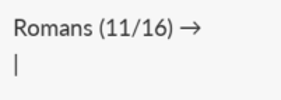Romans (11/16) → |